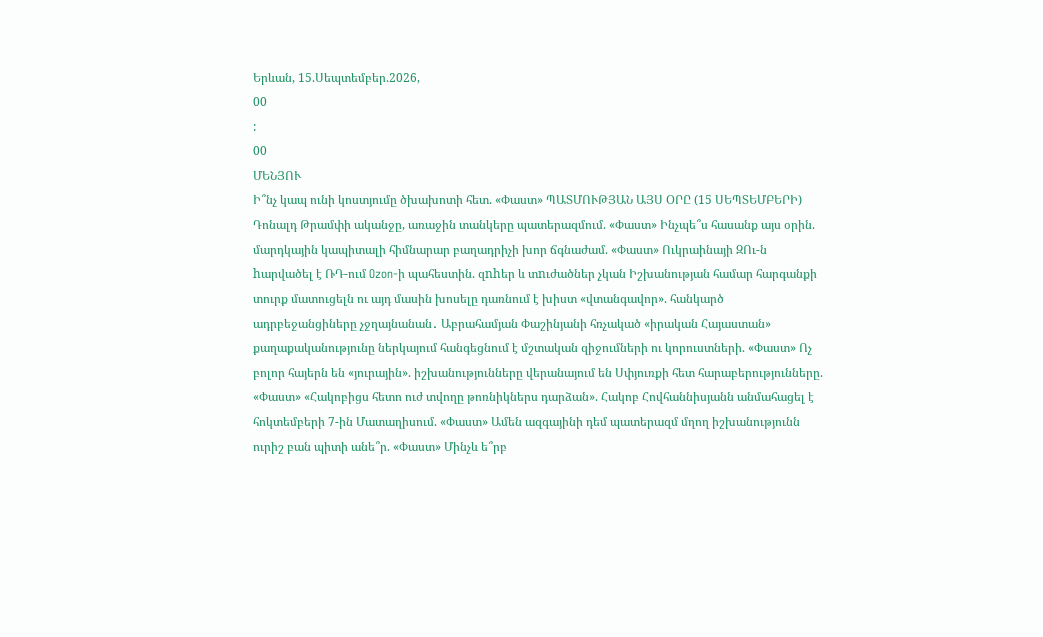Երևան, 15.Սեպտեմբեր.2026,
00
:
00
ՄԵՆՅՈՒ
Ի՞նչ կապ ունի կոստյումը ծխախոտի հետ. «Փաստ» ՊԱՏՄՈՒԹՅԱՆ ԱՅՍ ՕՐԸ (15 ՍԵՊՏԵՄԲԵՐԻ) Դոնալդ Թրամփի ականջը, առաջին տանկերը պատերազմում. «Փաստ» Ինչպե՞ս հասանք այս օրին. մարդկային կապիտալի հիմնարար բաղադրիչի խոր ճգնաժամ. «Փաստ» Ուկրաինայի ԶՈւ-ն hարվածել է ՌԴ-ում Ozon-ի պահեստին. զnhեր և տnւժածներ չկան Իշխանության համար հարգանքի տուրք մատուցելն ու այդ մասին խոսելը դառնում է խիստ «վտանգավոր». հանկարծ ադրբեջանցիները չջղայնանան․ Աբրահամյան Փաշինյանի հռչակած «իրական Հայաստան» քաղաքականությունը ներկայում հանգեցնում է մշտական զիջումների ու կորուստների. «Փաստ» Ոչ բոլոր հայերն են «յուրային». իշխանությունները վերանայում են Սփյուռքի հետ հարաբերությունները. «Փաստ» «Հակոբիցս հետո ուժ տվողը թոռնիկներս դարձան». Հակոբ Հովհաննիսյանն անմահացել է հոկտեմբերի 7-ին Մատաղիսում. «Փաստ» Ամեն ազգայինի դեմ պատերազմ մղող իշխանությունն ուրիշ բան պիտի անե՞ր. «Փաստ» Մինչև ե՞րբ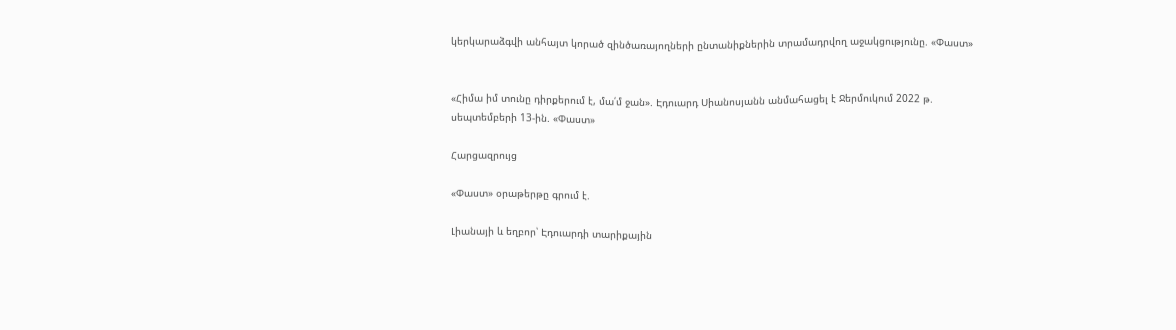կերկարաձգվի անհայտ կորած զինծառայողների ընտանիքներին տրամադրվող աջակցությունը. «Փաստ»


«Հիմա իմ տունը դիրքերում է, մա՛մ ջան». Էդուարդ Սիանոսյանն անմահացել է Ջերմուկում 2022 թ. սեպտեմբերի 13-ին. «Փաստ»

Հարցազրույց

«Փաստ» օրաթերթը գրում է.

Լիանայի և եղբոր՝ Էդուարդի տարիքային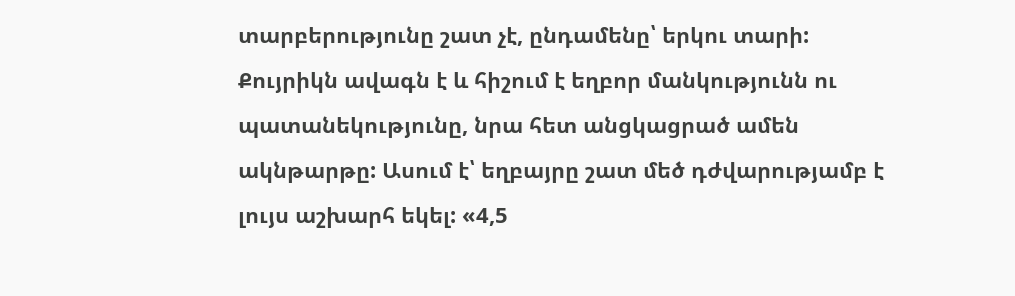տարբերությունը շատ չէ, ընդամենը՝ երկու տարի: Քույրիկն ավագն է և հիշում է եղբոր մանկությունն ու պատանեկությունը, նրա հետ անցկացրած ամեն ակնթարթը: Ասում է՝ եղբայրը շատ մեծ դժվարությամբ է լույս աշխարհ եկել: «4,5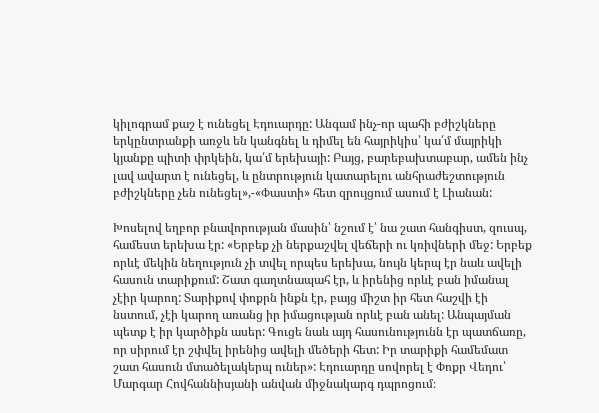կիլոգրամ քաշ է ունեցել Էդուարդը: Անգամ ինչ-որ պահի բժիշկները երկընտրանքի առջև են կանգնել և դիմել են հայրիկիս՝ կա՛մ մայրիկի կյանքը պիտի փրկեին, կա՛մ երեխայի: Բայց, բարեբախտաբար, ամեն ինչ լավ ավարտ է ունեցել, և ընտրություն կատարելու անհրաժեշտություն բժիշկները չեն ունեցել»,-«Փաստի» հետ զրույցում ասում է Լիանան:

Խոսելով եղբոր բնավորության մասին՝ նշում է՝ նա շատ հանգիստ, զուսպ, համեստ երեխա էր: «Երբեք չի ներքաշվել վեճերի ու կռիվների մեջ: Երբեք որևէ մեկին նեղություն չի տվել որպես երեխա, նույն կերպ էր նաև ավելի հասուն տարիքում: Շատ գաղտնապահ էր, և իրենից որևէ բան իմանալ չէիր կարող: Տարիքով փոքրն ինքն էր, բայց միշտ իր հետ հաշվի էի նստում, չէի կարող առանց իր իմացության որևէ բան անել: Անպայման պետք է իր կարծիքն ասեր: Գուցե նաև այդ հասունությունն էր պատճառը, որ սիրում էր շփվել իրենից ավելի մեծերի հետ: Իր տարիքի համեմատ շատ հասուն մտածելակերպ ուներ»: Էդուարդը սովորել է Փոքր Վեդու՝ Մարգար Հովհաննիսյանի անվան միջնակարգ դպրոցում։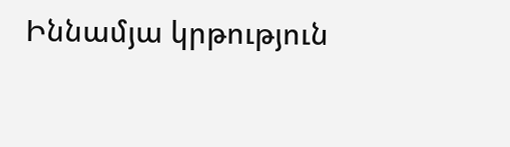Իննամյա կրթություն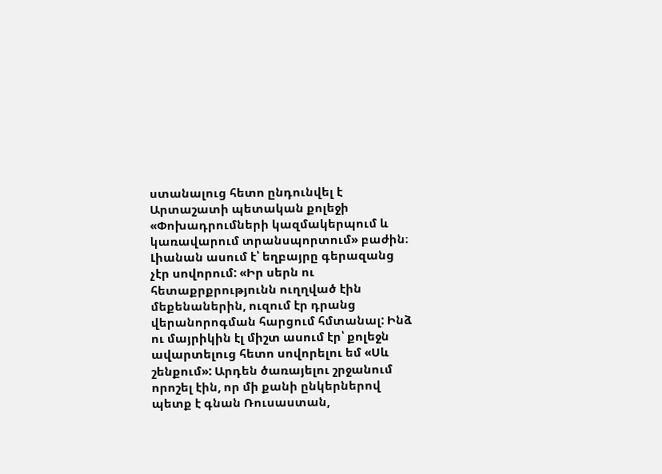ստանալուց հետո ընդունվել է Արտաշատի պետական քոլեջի «Փոխադրումների կազմակերպում և կառավարում տրանսպորտում» բաժին։ Լիանան ասում է՝ եղբայրը գերազանց չէր սովորում: «Իր սերն ու հետաքրքրությունն ուղղված էին մեքենաներին, ուզում էր դրանց վերանորոգման հարցում հմտանալ: Ինձ ու մայրիկին էլ միշտ ասում էր՝ քոլեջն ավարտելուց հետո սովորելու եմ «Սև շենքում»: Արդեն ծառայելու շրջանում որոշել էին, որ մի քանի ընկերներով պետք է գնան Ռուսաստան,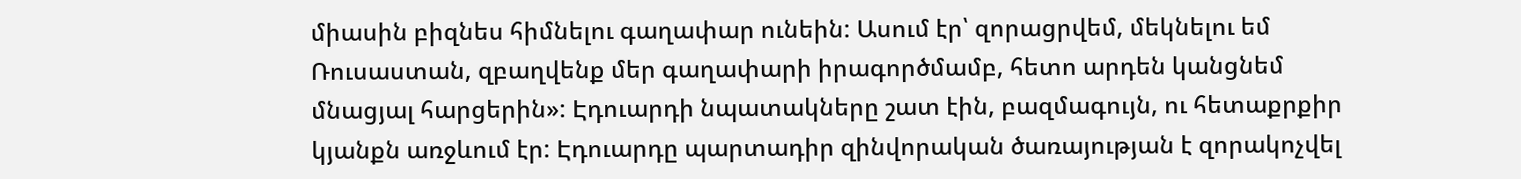միասին բիզնես հիմնելու գաղափար ունեին: Ասում էր՝ զորացրվեմ, մեկնելու եմ Ռուսաստան, զբաղվենք մեր գաղափարի իրագործմամբ, հետո արդեն կանցնեմ մնացյալ հարցերին»: Էդուարդի նպատակները շատ էին, բազմագույն, ու հետաքրքիր կյանքն առջևում էր: Էդուարդը պարտադիր զինվորական ծառայության է զորակոչվել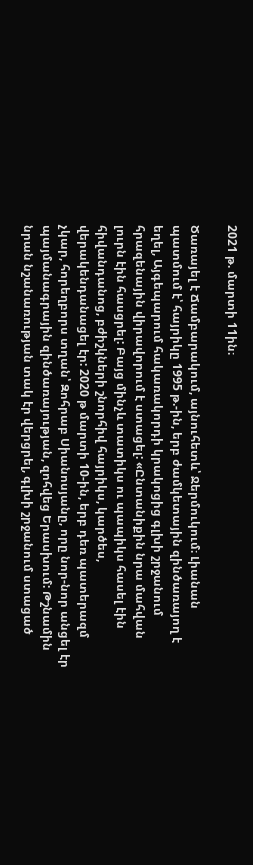2021 թ. մարտի 11ին։

Ծառայել է Ճամբարակում, այնուհետև՝ Ջերմուկում։ Լիանան պատմում է՝ հայրիկը 1995 թ.-ին, երբ ժամկետային զինծառայող է եղել, Այգեպարում հակառակորդի կրակոցից գլխի շրջանում հրազենային վիրավորում է ստացել: «Ընտանիքին նրա մահվան լուրն էին հասցրել: Բայց մինչև տատիկս ու պապիկս հասել էին հիվանդանոց, բժիշկների շնորհիվ հայրիկս, կարծես, վերակենդանացել էր: 2020 թ մարտի 10-ին, երբ դեռ պատերազմ չկար, հորեղբորս տղան՝ Զոհրաբ Սիանոսյանը, որը նոր-նոր անցել էր պայմանագրային զինծառայության, զոհվեց Երասխում: Թշնամին նրան նշանառության տակ էր վերցրել, գլխի շրջանում ստացած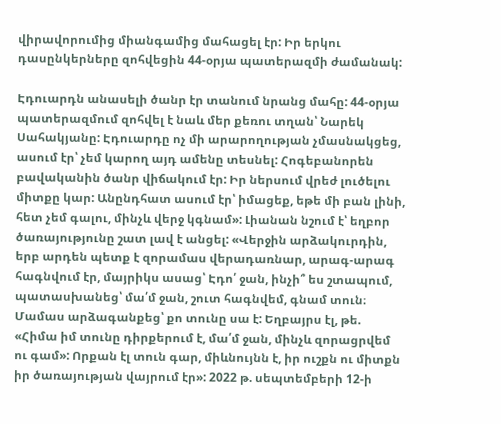վիրավորումից միանգամից մահացել էր: Իր երկու դասընկերները զոհվեցին 44-օրյա պատերազմի ժամանակ:

Էդուարդն անասելի ծանր էր տանում նրանց մահը: 44-օրյա պատերազմում զոհվել է նաև մեր քեռու տղան՝ Նարեկ Սահակյանը: Էդուարդը ոչ մի արարողության չմասնակցեց, ասում էր՝ չեմ կարող այդ ամենը տեսնել: Հոգեբանորեն բավականին ծանր վիճակում էր: Իր ներսում վրեժ լուծելու միտքը կար: Անընդհատ ասում էր՝ իմացեք, եթե մի բան լինի, հետ չեմ գալու, մինչև վերջ կգնամ»: Լիանան նշում է՝ եղբոր ծառայությունը շատ լավ է անցել: «Վերջին արձակուրդին, երբ արդեն պետք է զորամաս վերադառնար, արագ-արագ հագնվում էր, մայրիկս ասաց՝ Էդո՛ ջան, ինչի՞ ես շտապում, պատասխանեց՝ մա՛մ ջան, շուտ հագնվեմ, գնամ տուն։ Մամաս արձագանքեց՝ քո տունը սա է: Եղբայրս էլ, թե. «Հիմա իմ տունը դիրքերում է, մա՛մ ջան, մինչև զորացրվեմ ու գամ»: Որքան էլ տուն գար, միևնույնն է, իր ուշքն ու միտքն իր ծառայության վայրում էր»: 2022 թ. սեպտեմբերի 12-ի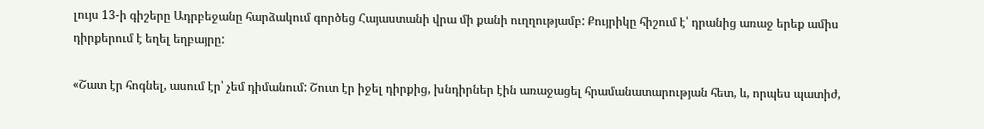լույս 13-ի գիշերը Ադրբեջանը հարձակում գործեց Հայաստանի վրա մի քանի ուղղությամբ: Քույրիկը հիշում է՝ դրանից առաջ երեք ամիս դիրքերում է եղել եղբայրը:

«Շատ էր հոգնել, ասում էր՝ չեմ դիմանում: Շուտ էր իջել դիրքից, խնդիրներ էին առաջացել հրամանատարության հետ, և, որպես պատիժ,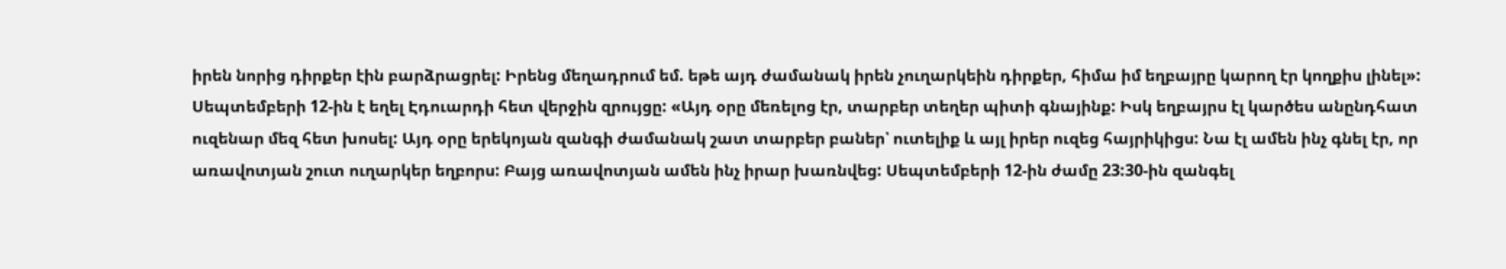իրեն նորից դիրքեր էին բարձրացրել: Իրենց մեղադրում եմ. եթե այդ ժամանակ իրեն չուղարկեին դիրքեր, հիմա իմ եղբայրը կարող էր կողքիս լինել»: Սեպտեմբերի 12-ին է եղել Էդուարդի հետ վերջին զրույցը: «Այդ օրը մեռելոց էր, տարբեր տեղեր պիտի գնայինք: Իսկ եղբայրս էլ կարծես անընդհատ ուզենար մեզ հետ խոսել: Այդ օրը երեկոյան զանգի ժամանակ շատ տարբեր բաներ՝ ուտելիք և այլ իրեր ուզեց հայրիկիցս: Նա էլ ամեն ինչ գնել էր, որ առավոտյան շուտ ուղարկեր եղբորս: Բայց առավոտյան ամեն ինչ իրար խառնվեց: Սեպտեմբերի 12-ին ժամը 23:30-ին զանգել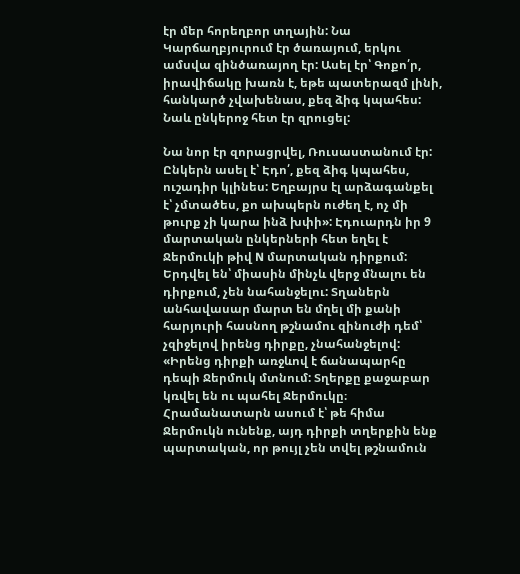էր մեր հորեղբոր տղային: Նա Կարճաղբյուրում էր ծառայում, երկու ամսվա զինծառայող էր: Ասել էր՝ Գոքո՛ր, իրավիճակը խառն է, եթե պատերազմ լինի, հանկարծ չվախենաս, քեզ ձիգ կպահես: Նաև ընկերոջ հետ էր զրուցել:

Նա նոր էր զորացրվել, Ռուսաստանում էր: Ընկերն ասել է՝ Էդո՛, քեզ ձիգ կպահես, ուշադիր կլինես: Եղբայրս էլ արձագանքել է՝ չմտածես, քո ախպերն ուժեղ է, ոչ մի թուրք չի կարա ինձ խփի»: Էդուարդն իր 9 մարտական ընկերների հետ եղել է Ջերմուկի թիվ N մարտական դիրքում: Երդվել են՝ միասին մինչև վերջ մնալու են դիրքում, չեն նահանջելու: Տղաներն անհավասար մարտ են մղել մի քանի հարյուրի հասնող թշնամու զինուժի դեմ՝ չզիջելով իրենց դիրքը, չնահանջելով: «Իրենց դիրքի առջևով է ճանապարհը դեպի Ջերմուկ մտնում: Տղերքը քաջաբար կռվել են ու պահել Ջերմուկը։ Հրամանատարն ասում է՝ թե հիմա Ջերմուկն ունենք, այդ դիրքի տղերքին ենք պարտական, որ թույլ չեն տվել թշնամուն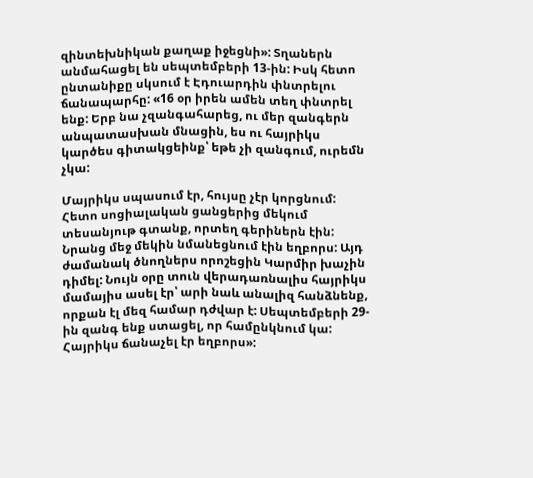զինտեխնիկան քաղաք իջեցնի»: Տղաներն անմահացել են սեպտեմբերի 13-ին: Իսկ հետո ընտանիքը սկսում է Էդուարդին փնտրելու ճանապարհը: «16 օր իրեն ամեն տեղ փնտրել ենք: Երբ նա չզանգահարեց, ու մեր զանգերն անպատասխան մնացին, ես ու հայրիկս կարծես գիտակցեինք՝ եթե չի զանգում, ուրեմն չկա:

Մայրիկս սպասում էր, հույսը չէր կորցնում: Հետո սոցիալական ցանցերից մեկում տեսանյութ գտանք, որտեղ գերիներն էին: Նրանց մեջ մեկին նմանեցնում էին եղբորս: Այդ ժամանակ ծնողներս որոշեցին Կարմիր խաչին դիմել: Նույն օրը տուն վերադառնալիս հայրիկս մամայիս ասել էր՝ արի նաև անալիզ հանձնենք, որքան էլ մեզ համար դժվար է: Սեպտեմբերի 29-ին զանգ ենք ստացել, որ համընկնում կա: Հայրիկս ճանաչել էր եղբորս»: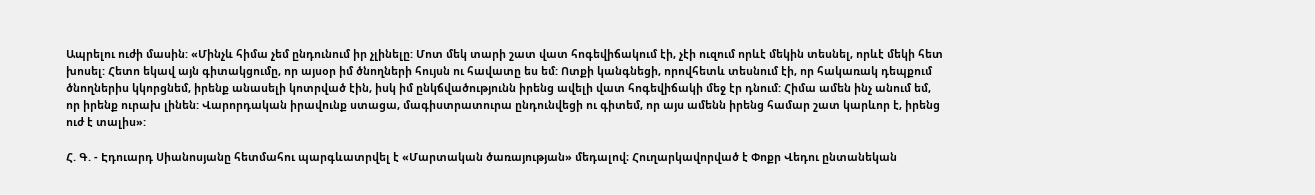Ապրելու ուժի մասին: «Մինչև հիմա չեմ ընդունում իր չլինելը: Մոտ մեկ տարի շատ վատ հոգեվիճակում էի, չէի ուզում որևէ մեկին տեսնել, որևէ մեկի հետ խոսել: Հետո եկավ այն գիտակցումը, որ այսօր իմ ծնողների հույսն ու հավատը ես եմ: Ոտքի կանգնեցի, որովհետև տեսնում էի, որ հակառակ դեպքում ծնողներիս կկորցնեմ, իրենք անասելի կոտրված էին, իսկ իմ ընկճվածությունն իրենց ավելի վատ հոգեվիճակի մեջ էր դնում: Հիմա ամեն ինչ անում եմ, որ իրենք ուրախ լինեն: Վարորդական իրավունք ստացա, մագիստրատուրա ընդունվեցի ու գիտեմ, որ այս ամենն իրենց համար շատ կարևոր է, իրենց ուժ է տալիս»:

Հ. Գ. - Էդուարդ Սիանոսյանը հետմահու պարգևատրվել է «Մարտական ծառայության» մեդալով։ Հուղարկավորված է Փոքր Վեդու ընտանեկան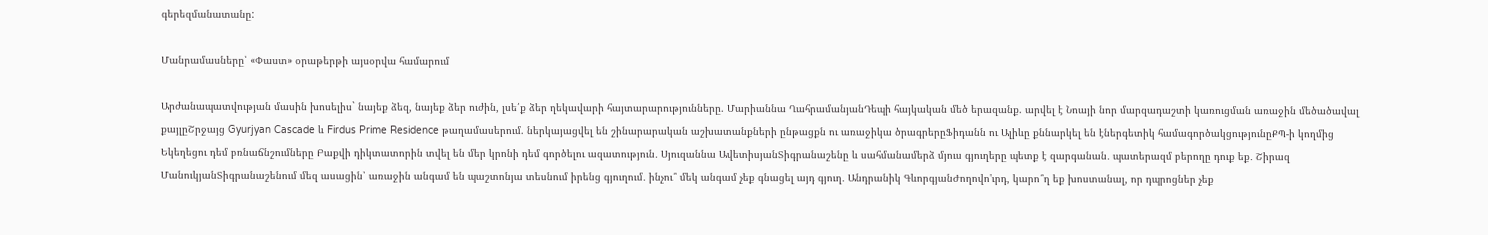գերեզմանատանը:

Մանրամասները՝ «Փաստ» օրաթերթի այսօրվա համարում

Արժանապատվության մասին խոսելիս` նայեք ձեզ, նայեք ձեր ուժին, լսե՛ք ձեր ղեկավարի հայտարարությունները. Մարիաննա ՂահրամանյանԴեպի հայկական մեծ երազանք. արվել է Նոայի նոր մարզադաշտի կառուցման առաջին մեծածավալ քայլըՇրջայց Gyurjyan Cascade և Firdus Prime Residence թաղամասերում. ներկայացվել են շինարարական աշխատանքների ընթացքն ու առաջիկա ծրագրերըՖիդանն ու Ալիևը քննարկել են էներգետիկ համագործակցությունըՔՊ-ի կողմից Եկեղեցու դեմ բռնաճնշումները Բաքվի դիկտատորին տվել են մեր կրոնի դեմ գործելու ազատություն․ Սյուզաննա ԱվետիսյանՏիգրանաշենը և սահմանամերձ մյուս գյուղերը պետք է զարգանան․ պատերազմ բերողը դուք եք․ Շիրազ ՄանուկյանՏիգրանաշենում մեզ ասացին՝ առաջին անգամ են պաշտոնյա տեսնում իրենց գյուղում․ ինչու՞ մեկ անգամ չեք գնացել այդ գյուղ․ Անդրանիկ ԳևորգյանԺողովո'ւրդ, կարո՞ղ եք խոստանալ, որ դպրոցներ չեք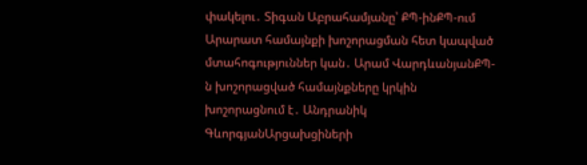փակելու․ Տիգան Աբրահամյանը՝ ՔՊ-ինՔՊ-ում Արարատ համայնքի խոշորացման հետ կապված մտահոգություններ կան․ Արամ ՎարդևանյանՔՊ-ն խոշորացված համայնքները կրկին խոշորացնում է․ Անդրանիկ ԳևորգյանԱրցախցիների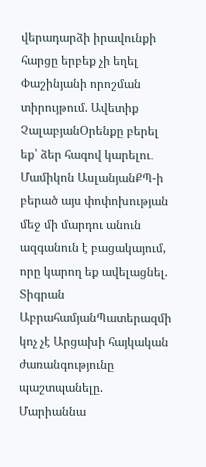վերադարձի իրավունքի հարցը երբեք չի եղել Փաշինյանի որոշման տիրույթում. Ավետիք ՉալաբյանՕրենքը բերել եք՝ ձեր հագով կարելու․ Մամիկոն ԱսլանյանՔՊ-ի բերած այս փոփոխության մեջ մի մարդու անուն ազգանուն է բացակայում, որը կարող եք ավելացնել. Տիգրան ԱբրահամյանՊատերազմի կոչ չէ Արցախի հայկական ժառանգությունը պաշտպանելը. Մարիաննա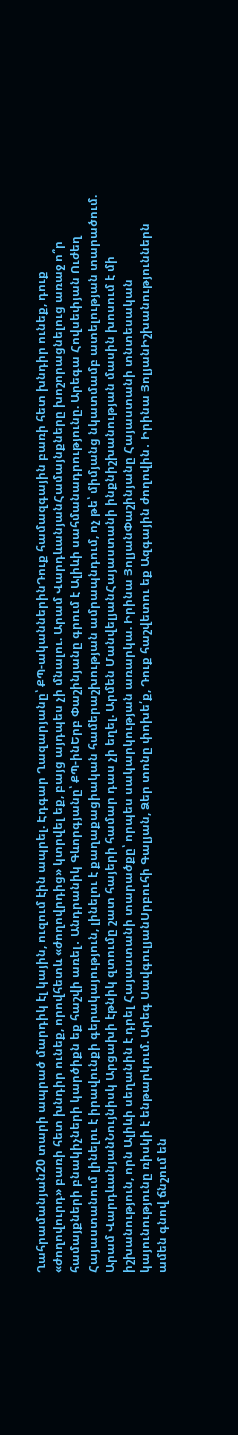Ղահրամանյան20 տարի ապրած մարդիկ էլ կային, ուզում էին ապրել. Էդգար Ղազարյանը՝ ՔՊ-ականներինԴուք համազգային բառի հետ խնդիր ունեք, դուք «ժողովուրդ» բառի հետ խնդիր ունեք, որովհետև «ժողովրդից» կտրվել եք, բայց այդպես չի մնալու. Արամ ՎարդևանյանՀամայնքները խոշորացնելուց առաջ ո՞ր համայքների բնակիչների կարծիքն եք հաշվի առել․ Անդրանիկ Գևորգյանը՝ ՔՊ-ինԵրբ Փաշինյանը գրում է Ալիևի սահմանադրությունը. Արեգա Հովսեփյան Ուժեղ Հայաստանում լինելու է իրավունքի գերակայություն, լինելու է քաղաքացիական համերաշխության ամրապնդում, ոչ թե՝ միմյանց նկատմամբ ատելության տարածում. Արամ ՎարդևանյանՆույնիսկ Արցախի էթնիկ զտումը շատ հայերի համար դաս չի եղել. Արմեն ՄանվելյանՀայաստանի ինքնիշխանության մասին խոսում է մի իշխանություն, որն Ալիևի սեղանին է դրել Հայաստանի տարածքը՝ որպես սակարկության առարկա. Իրինա ՅոլյանՓաշինյանը Հայաստանի տնտեսական կայունությունը ռիսկի է ենթարկում. Արեգ ՍավգուլյանՍրբուհի Գալյան, Ձեր տոնը փոխե՛ք, Դուք հաշվետու եք Ազգային ժողովին․ Իրինա ՅոլյանԻշխանություններն ամեն գնով ճնշում են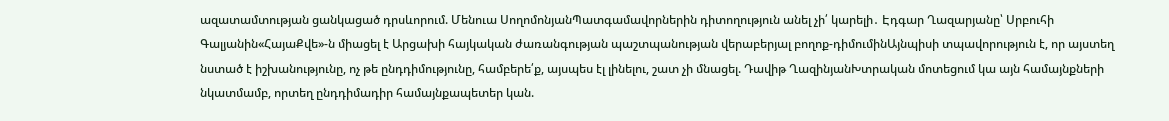ազատամտության ցանկացած դրսևորում. Մենուա ՍողոմոնյանՊատգամավորներին դիտողություն անել չի՛ կարելի․ Էդգար Ղազարյանը՝ Սրբուհի Գալյանին«ՀայաՔվե»-ն միացել է Արցախի հայկական ժառանգության պաշտպանության վերաբերյալ բողոք-դիմումինԱյնպիսի տպավորություն է, որ այստեղ նստած է իշխանությունը, ոչ թե ընդդիմությունը, համբերե՛ք, այսպես էլ լինելու, շատ չի մնացել. Դավիթ ՂազինյանԽտրական մոտեցում կա այն համայնքների նկատմամբ, որտեղ ընդդիմադիր համայնքապետեր կան.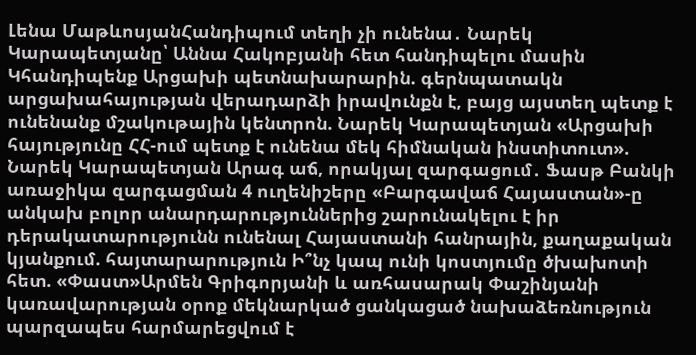Լենա ՄաթևոսյանՀանդիպում տեղի չի ունենա․ Նարեկ Կարապետյանը՝ Աննա Հակոբյանի հետ հանդիպելու մասին Կհանդիպենք Արցախի պետնախարարին. գերնպատակն արցախահայության վերադարձի իրավունքն է, բայց այստեղ պետք է ունենանք մշակութային կենտրոն. Նարեկ Կարապետյան «Արցախի հայությունը ՀՀ-ում պետք է ունենա մեկ հիմնական ինստիտուտ». Նարեկ Կարապետյան Արագ աճ, որակյալ զարգացում․ Ֆասթ Բանկի առաջիկա զարգացման 4 ուղենիշերը «Բարգավաճ Հայաստան»-ը անկախ բոլոր անարդարություններից շարունակելու է իր դերակատարությունն ունենալ Հայաստանի հանրային, քաղաքական կյանքում. հայտարարություն Ի՞նչ կապ ունի կոստյումը ծխախոտի հետ. «Փաստ»Արմեն Գրիգորյանի և առհասարակ Փաշինյանի կառավարության օրոք մեկնարկած ցանկացած նախաձեռնություն պարզապես հարմարեցվում է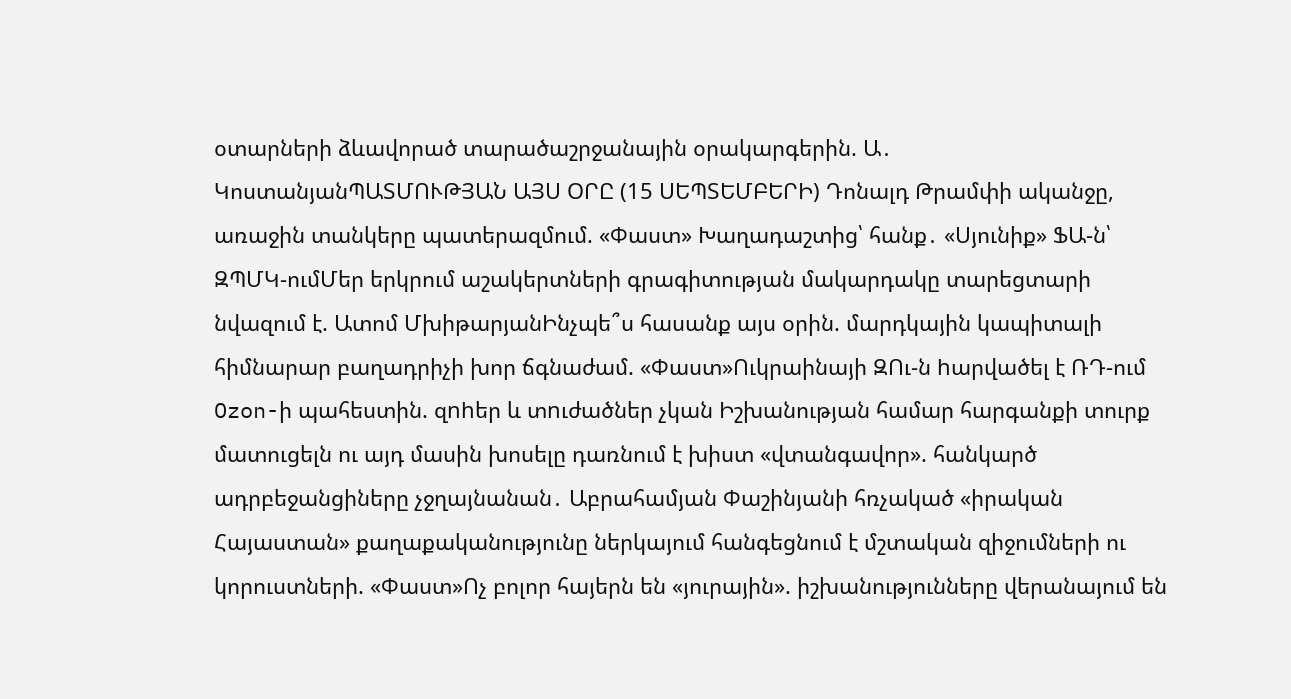օտարների ձևավորած տարածաշրջանային օրակարգերին. Ա․ ԿոստանյանՊԱՏՄՈՒԹՅԱՆ ԱՅՍ ՕՐԸ (15 ՍԵՊՏԵՄԲԵՐԻ) Դոնալդ Թրամփի ականջը, առաջին տանկերը պատերազմում. «Փաստ» Խաղադաշտից՝ հանք․ «Սյունիք» ՖԱ-ն՝ ԶՊՄԿ-ումՄեր երկրում աշակերտների գրագիտության մակարդակը տարեցտարի նվազում է. Ատոմ ՄխիթարյանԻնչպե՞ս հասանք այս օրին. մարդկային կապիտալի հիմնարար բաղադրիչի խոր ճգնաժամ. «Փաստ»Ուկրաինայի ԶՈւ-ն hարվածել է ՌԴ-ում Ozon-ի պահեստին. զnhեր և տnւժածներ չկան Իշխանության համար հարգանքի տուրք մատուցելն ու այդ մասին խոսելը դառնում է խիստ «վտանգավոր». հանկարծ ադրբեջանցիները չջղայնանան․ Աբրահամյան Փաշինյանի հռչակած «իրական Հայաստան» քաղաքականությունը ներկայում հանգեցնում է մշտական զիջումների ու կորուստների. «Փաստ»Ոչ բոլոր հայերն են «յուրային». իշխանությունները վերանայում են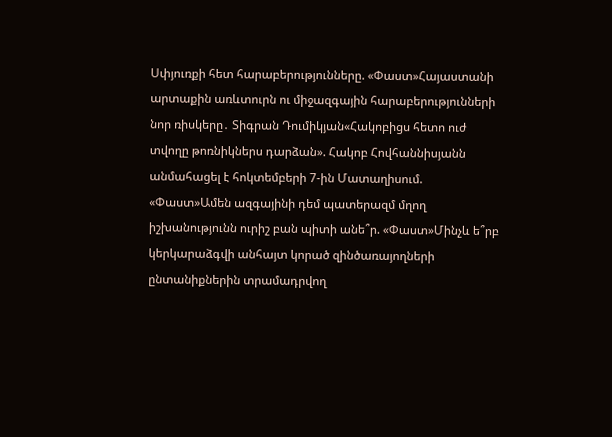Սփյուռքի հետ հարաբերությունները. «Փաստ»Հայաստանի արտաքին առևտուրն ու միջազգային հարաբերությունների նոր ռիսկերը․ Տիգրան Դումիկյան«Հակոբիցս հետո ուժ տվողը թոռնիկներս դարձան». Հակոբ Հովհաննիսյանն անմահացել է հոկտեմբերի 7-ին Մատաղիսում. «Փաստ»Ամեն ազգայինի դեմ պատերազմ մղող իշխանությունն ուրիշ բան պիտի անե՞ր. «Փաստ»Մինչև ե՞րբ կերկարաձգվի անհայտ կորած զինծառայողների ընտանիքներին տրամադրվող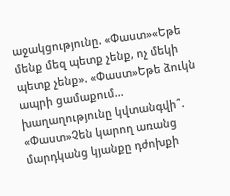աջակցությունը. «Փաստ»«Եթե մենք մեզ պետք չենք, ոչ մեկի պետք չենք». «Փաստ»Եթե ձուկն ապրի ցամաքում... խաղաղությունը կվտանգվի՞. «Փաստ»Չեն կարող առանց մարդկանց կյանքը դժոխքի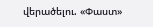վերածելու. «Փաստ»